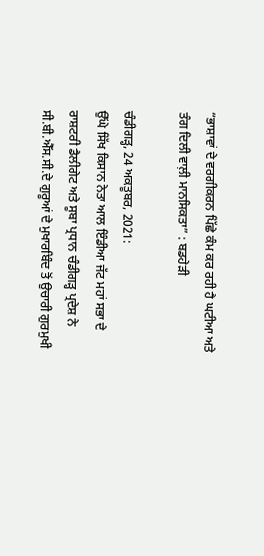“ਭਾਸ਼ਾਵਾਂ ਦੇ ਵਰਗੀਕਰਨ ਪਿੱਛੇ ਕੰਮ ਕਰ ਰਹੀ ਹੈ ਘਟੀਆ ਅਤੇ ਤੰਗ ਦਿਲੀ ਵਾਲ਼ੀ ਮਾਨਸਿਕਤਾ” : ਬਡਹੇੜੀ

ਚੰਡੀਗੜ੍ਹ, 24 ਅਕਤੂਬਰ, 2021:
ਉੱਘੇ ਸਿੱਖ ਕਿਸਾਨ ਨੇਤਾ ਆਲ ਇੰਡੀਆ ਜੱਟ ਮਹਾਂ ਸਭਾ ਦੇ ਰਾਸ਼ਟਰੀ ਡੈਲੀਗੇਟ ਅਤੇ ਸੂਬਾ ਪ੍ਰਧਾਨ ਚੰਡੀਗੜ੍ਹ ਪ੍ਰਦੇਸ਼ ਨੇ ਸੀ.ਬੀ.ਐੱਸ.ਸੀ.ਦੇ ਗੁਰੂਆਂ ਦੇ ਮੁਖਾਰਬਿੰਦ ਤੋਂ ਉਚਾਰੀ ਗੁਰਮੁਖੀ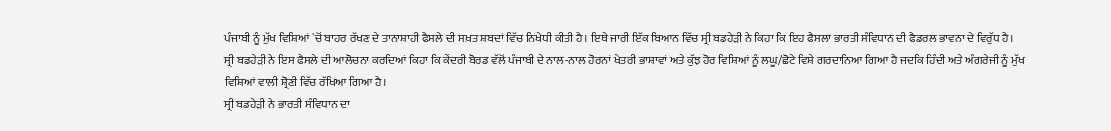ਪੰਜਾਬੀ ਨੂੰ ਮੁੱਖ ਵਿਸ਼ਿਆਂ `ਚੋਂ ਬਾਹਰ ਰੱਖਣ ਦੇ ਤਾਨਾਸ਼ਾਹੀ ਫੈਸਲੇ ਦੀ ਸਖ਼ਤ ਸ਼ਬਦਾਂ ਵਿੱਚ ਨਿਖੇਧੀ ਕੀਤੀ ਹੈ। ਇਥੇ ਜਾਰੀ ਇੱਕ ਬਿਆਨ ਵਿੱਚ ਸ੍ਰੀ ਬਡਹੇੜੀ ਨੇ ਕਿਹਾ ਕਿ ਇਹ ਫੈਸਲਾ ਭਾਰਤੀ ਸੰਵਿਧਾਨ ਦੀ ਫੈਡਰਲ ਭਾਵਨਾ ਦੇ ਵਿਰੁੱਧ ਹੈ।
ਸ੍ਰੀ ਬਡਹੇੜੀ ਨੇ ਇਸ ਫੈਸਲੇ ਦੀ ਆਲੋਚਨਾ ਕਰਦਿਆਂ ਕਿਹਾ ਕਿ ਕੇਂਦਰੀ ਬੋਰਡ ਵੱਲੋਂ ਪੰਜਾਬੀ ਦੇ ਨਾਲ-ਨਾਲ ਹੋਰਨਾਂ ਖੇਤਰੀ ਭਾਸ਼ਾਵਾਂ ਅਤੇ ਕੁੱਝ ਹੋਰ ਵਿਸ਼ਿਆਂ ਨੂੰ ਲਘੂ/ਛੋਟੇ ਵਿਸ਼ੇ ਗਰਦਾਨਿਆ ਗਿਆ ਹੈ ਜਦਕਿ ਹਿੰਦੀ ਅਤੇ ਅੰਗਰੇਜੀ ਨੂੰ ਮੁੱਖ ਵਿਸ਼ਿਆਂ ਵਾਲੀ ਸ਼੍ਰੋਣੀ ਵਿੱਚ ਰੱਖਿਆ ਗਿਆ ਹੈ।
ਸ੍ਰੀ ਬਡਹੇੜੀ ਨੇ ਭਾਰਤੀ ਸੰਵਿਧਾਨ ਦਾ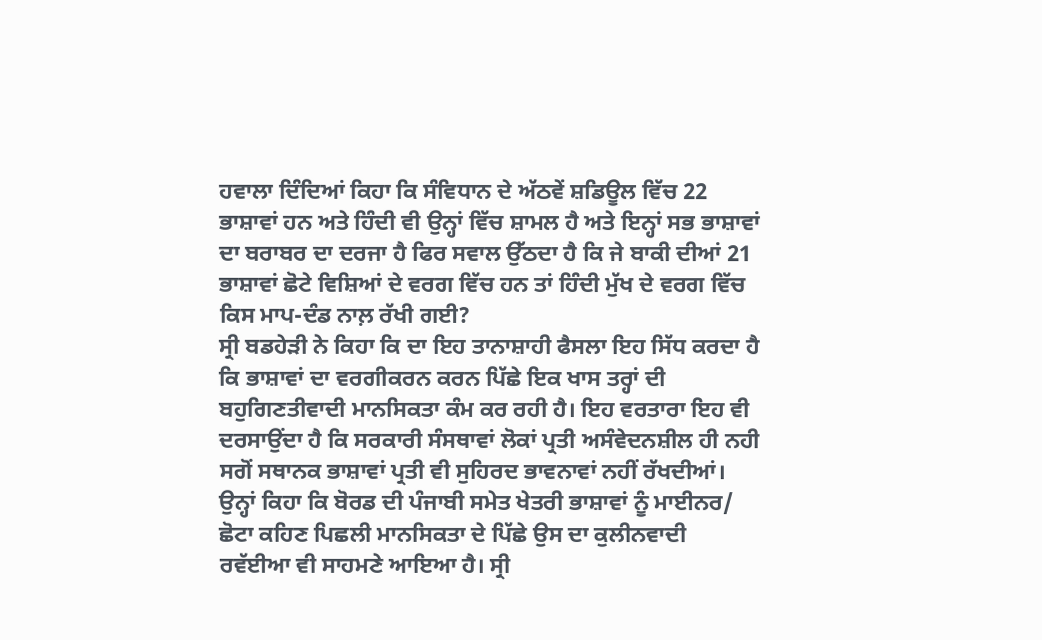ਹਵਾਲਾ ਦਿੰਦਿਆਂ ਕਿਹਾ ਕਿ ਸੰਵਿਧਾਨ ਦੇ ਅੱਠਵੇਂ ਸ਼ਡਿਊਲ ਵਿੱਚ 22 ਭਾਸ਼ਾਵਾਂ ਹਨ ਅਤੇ ਹਿੰਦੀ ਵੀ ਉਨ੍ਹਾਂ ਵਿੱਚ ਸ਼ਾਮਲ ਹੈ ਅਤੇ ਇਨ੍ਹਾਂ ਸਭ ਭਾਸ਼ਾਵਾਂ ਦਾ ਬਰਾਬਰ ਦਾ ਦਰਜਾ ਹੈ ਫਿਰ ਸਵਾਲ ਉੱਠਦਾ ਹੈ ਕਿ ਜੇ ਬਾਕੀ ਦੀਆਂ 21 ਭਾਸ਼ਾਵਾਂ ਛੋਟੇ ਵਿਸ਼ਿਆਂ ਦੇ ਵਰਗ ਵਿੱਚ ਹਨ ਤਾਂ ਹਿੰਦੀ ਮੁੱਖ ਦੇ ਵਰਗ ਵਿੱਚ ਕਿਸ ਮਾਪ-ਦੰਡ ਨਾਲ਼ ਰੱਖੀ ਗਈ?
ਸ੍ਰੀ ਬਡਹੇੜੀ ਨੇ ਕਿਹਾ ਕਿ ਦਾ ਇਹ ਤਾਨਾਸ਼ਾਹੀ ਫੈਸਲਾ ਇਹ ਸਿੱਧ ਕਰਦਾ ਹੈ ਕਿ ਭਾਸ਼ਾਵਾਂ ਦਾ ਵਰਗੀਕਰਨ ਕਰਨ ਪਿੱਛੇ ਇਕ ਖਾਸ ਤਰ੍ਹਾਂ ਦੀ ਬਹੁਗਿਣਤੀਵਾਦੀ ਮਾਨਸਿਕਤਾ ਕੰਮ ਕਰ ਰਹੀ ਹੈ। ਇਹ ਵਰਤਾਰਾ ਇਹ ਵੀ ਦਰਸਾਉਂਦਾ ਹੈ ਕਿ ਸਰਕਾਰੀ ਸੰਸਥਾਵਾਂ ਲੋਕਾਂ ਪ੍ਰਤੀ ਅਸੰਵੇਦਨਸ਼ੀਲ ਹੀ ਨਹੀ ਸਗੋਂ ਸਥਾਨਕ ਭਾਸ਼ਾਵਾਂ ਪ੍ਰਤੀ ਵੀ ਸੁਹਿਰਦ ਭਾਵਨਾਵਾਂ ਨਹੀਂ ਰੱਖਦੀਆਂ।
ਉਨ੍ਹਾਂ ਕਿਹਾ ਕਿ ਬੋਰਡ ਦੀ ਪੰਜਾਬੀ ਸਮੇਤ ਖੇਤਰੀ ਭਾਸ਼ਾਵਾਂ ਨੂੰ ਮਾਈਨਰ/ ਛੋਟਾ ਕਹਿਣ ਪਿਛਲੀ ਮਾਨਸਿਕਤਾ ਦੇ ਪਿੱਛੇ ਉਸ ਦਾ ਕੁਲੀਨਵਾਦੀ ਰਵੱਈਆ ਵੀ ਸਾਹਮਣੇ ਆਇਆ ਹੈ। ਸ੍ਰੀ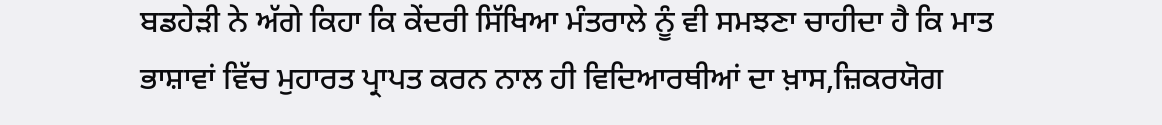ਬਡਹੇੜੀ ਨੇ ਅੱਗੇ ਕਿਹਾ ਕਿ ਕੇਂਦਰੀ ਸਿੱਖਿਆ ਮੰਤਰਾਲੇ ਨੂੰ ਵੀ ਸਮਝਣਾ ਚਾਹੀਦਾ ਹੈ ਕਿ ਮਾਤ ਭਾਸ਼ਾਵਾਂ ਵਿੱਚ ਮੁਹਾਰਤ ਪ੍ਰਾਪਤ ਕਰਨ ਨਾਲ ਹੀ ਵਿਦਿਆਰਥੀਆਂ ਦਾ ਖ਼ਾਸ,ਜ਼ਿਕਰਯੋਗ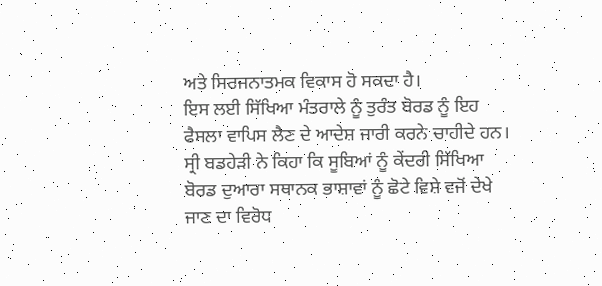ਅਤੇ ਸਿਰਜਨਾਤਮਕ ਵਿਕਾਸ ਹੋ ਸਕਦਾ ਹੈ।
ਇਸ ਲਈ ਸਿੱਖਿਆ ਮੰਤਰਾਲੇ ਨੂੰ ਤੁਰੰਤ ਬੋਰਡ ਨੂੰ ਇਹ ਫੈਸਲਾ ਵਾਪਿਸ ਲੈਣ ਦੇ ਆਦੇਸ਼ ਜਾਰੀ ਕਰਨੇ ਚਾਹੀਦੇ ਹਨ। ਸ੍ਰੀ ਬਡਹੇੜੀ ਨੇ ਕਿਹਾ ਕਿ ਸੂਬਿਆਂ ਨੂੰ ਕੇਂਦਰੀ ਸਿੱਖਿਆ ਬੋਰਡ ਦੁਆਰਾ ਸਥਾਨਕ ਭਾਸ਼ਾਵਾਂ ਨੂੰ ਛੋਟੇ ਵਿਸ਼ੇ ਵਜੋਂ ਦੇਖੇ ਜਾਣ ਦਾ ਵਿਰੋਧ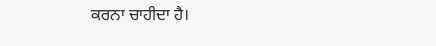ਕਰਨਾ ਚਾਹੀਦਾ ਹੈ।